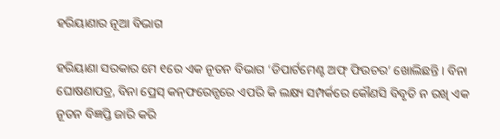ହରିୟାଣାର ନୂଆ ବିଭାଗ

ହରିୟାଣା ସରକାର ମେ ୧ରେ ଏକ ନୂତନ ବିଭାଗ ‘ଡିପାର୍ଟମେଣ୍ଟ ଅଫ୍‌ ଫିଉଚର’ ଖୋଲିଛନ୍ତି । ବିନା ଘୋଷଣାପତ୍ର, ବିନା ପ୍ରେସ୍‌ କନ୍‌ଫରେନ୍ସରେ ଏପରି କି ଲକ୍ଷ୍ୟ ସମ୍ପର୍କରେ କୌଣସି ବିବୃତି ନ ରଖି ଏକ ନୂତନ ବିଜ୍ଞପ୍ତି ଜାରି କରି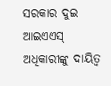ସରକାର ଦୁଇ ଆଇଏଏସ୍‌ ଅଧିକାରୀଙ୍କୁ ଦାୟିତ୍ୱ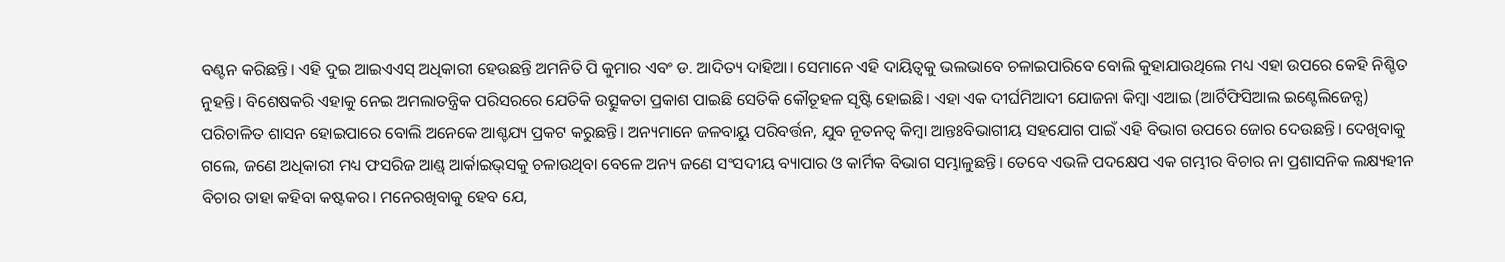ବଣ୍ଟନ କରିଛନ୍ତି। ଏହି ଦୁଇ ଆଇଏଏସ୍‌ ଅଧିକାରୀ ହେଉଛନ୍ତି ଅମନିତି ପି କୁମାର ଏବଂ ଡ. ଆଦିତ୍ୟ ଦାହିଆ। ସେମାନେ ଏହି ଦାୟିତ୍ୱକୁ ଭଲଭାବେ ଚଳାଇପାରିବେ ବୋଲି କୁହାଯାଉଥିଲେ ମଧ୍ୟ ଏହା ଉପରେ କେହି ନିଶ୍ଚିତ ନୁହନ୍ତି। ବିଶେଷକରି ଏହାକୁ ନେଇ ଅମଲାତନ୍ତ୍ରିକ ପରିସରରେ ଯେତିକି ଉତ୍ସୁକତା ପ୍ରକାଶ ପାଇଛି ସେତିକି କୌତୂହଳ ସୃଷ୍ଟି ହୋଇଛି। ଏହା ଏକ ଦୀର୍ଘମିଆଦୀ ଯୋଜନା କିମ୍ବା ଏଆଇ (ଆର୍ଟିଫିସିଆଲ ଇଣ୍ଟେଲିଜେନ୍ସ) ପରିଚାଳିତ ଶାସନ ହୋଇପାରେ ବୋଲି ଅନେକେ ଆଶ୍ଚଯ୍ୟ ପ୍ରକଟ କରୁଛନ୍ତି। ଅନ୍ୟମାନେ ଜଳବାୟୁ ପରିବର୍ତ୍ତନ, ଯୁବ ନୂତନତ୍ୱ କିମ୍ବା ଆନ୍ତଃବିଭାଗୀୟ ସହଯୋଗ ପାଇଁ ଏହି ବିଭାଗ ଉପରେ ଜୋର ଦେଉଛନ୍ତି। ଦେଖିବାକୁ ଗଲେ, ଜଣେ ଅଧିକାରୀ ମଧ୍ୟ ଫସରିଜ ଆଣ୍ଡ୍‌ ଆର୍କାଇଭ୍‌ସକୁ ଚଳାଉଥିବା ବେଳେ ଅନ୍ୟ ଜଣେ ସଂସଦୀୟ ବ୍ୟାପାର ଓ କାର୍ମିକ ବିଭାଗ ସମ୍ଭାଳୁଛନ୍ତି। ତେବେ ଏଭଳି ପଦକ୍ଷେପ ଏକ ଗମ୍ଭୀର ବିଚାର ନା ପ୍ରଶାସନିକ ଲକ୍ଷ୍ୟହୀନ ବିଚାର ତାହା କହିବା କଷ୍ଟକର। ମନେରଖିବାକୁ ହେବ ଯେ,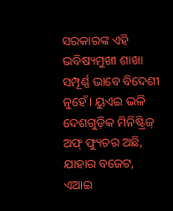ସରକାରଙ୍କ ଏହି ଭବିଷ୍ୟମୁଖୀ ଶାଖା ସମ୍ପୂର୍ଣ୍ଣ ଭାବେ ବିଦେଶୀ ନୁହେଁ। ୟୁଏଇ ଭଳି ଦେଶଗୁଡ଼ିକ ମିନିଷ୍ଟ୍ରିଜ୍‌ ଅଫ୍‌ ଫ୍ୟୁଚର ଅଛି, ଯାହାର ବଜେଟ, ଏଆଇ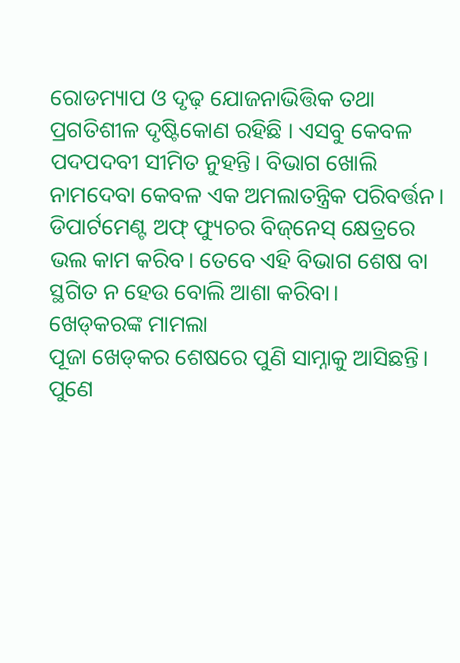ରୋଡମ୍ୟାପ ଓ ଦୃଢ଼ ଯୋଜନାଭିତ୍ତିକ ତଥା ପ୍ରଗତିଶୀଳ ଦୃଷ୍ଟିକୋଣ ରହିଛି । ଏସବୁ କେବଳ ପଦପଦବୀ ସୀମିତ ନୁହନ୍ତି। ବିଭାଗ ଖୋଲି ନାମଦେବା କେବଳ ଏକ ଅମଲାତନ୍ତ୍ରିକ ପରିବର୍ତ୍ତନ। ଡିପାର୍ଟମେଣ୍ଟ ଅଫ୍‌ ଫ୍ୟୁଚର ବିଜ୍‌ନେସ୍‌ କ୍ଷେତ୍ରରେ ଭଲ କାମ କରିବ। ତେବେ ଏହି ବିଭାଗ ଶେଷ ବା ସ୍ଥଗିତ ନ ହେଉ ବୋଲି ଆଶା କରିବା।
ଖେଡ୍‌କରଙ୍କ ମାମଲା
ପୂଜା ଖେଡ୍‌କର ଶେଷରେ ପୁଣି ସାମ୍ନାକୁ ଆସିଛନ୍ତି। ପୁଣେ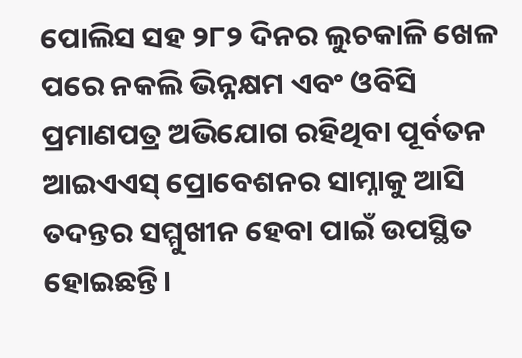ପୋଲିସ ସହ ୨୮୨ ଦିନର ଲୁଚକାଳି ଖେଳ ପରେ ନକଲି ଭିନ୍ନକ୍ଷମ ଏବଂ ଓବିସି ପ୍ରମାଣପତ୍ର ଅଭିଯୋଗ ରହିଥିବା ପୂର୍ବତନ ଆଇଏଏସ୍‌ ପ୍ରୋବେଶନର ସାମ୍ନାକୁ ଆସି ତଦନ୍ତର ସମ୍ମୁଖୀନ ହେବା ପାଇଁ ଉପସ୍ଥିତ ହୋଇଛନ୍ତି।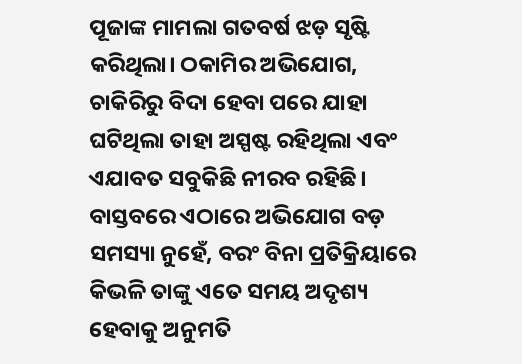ପୂଜାଙ୍କ ମାମଲା ଗତବର୍ଷ ଝଡ଼ ସୃଷ୍ଟି କରିଥିଲା। ଠକାମିର ଅଭିଯୋଗ, ଚାକିରିରୁ ବିଦା ହେବା ପରେ ଯାହା ଘଟିଥିଲା ତାହା ଅସ୍ପଷ୍ଟ ରହିଥିଲା ଏବଂ ଏଯାବତ ସବୁକିଛି ନୀରବ ରହିଛି। ବାସ୍ତବରେ ଏଠାରେ ଅଭିଯୋଗ ବଡ଼ ସମସ୍ୟା ନୁହେଁ, ବରଂ ବିନା ପ୍ରତିକ୍ରିୟାରେ କିଭଳି ତାଙ୍କୁ ଏତେ ସମୟ ଅଦୃଶ୍ୟ ହେବାକୁ ଅନୁମତି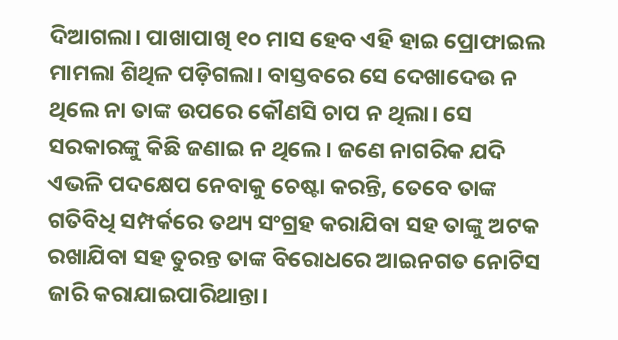ଦିଆଗଲା। ପାଖାପାଖି ୧୦ ମାସ ହେବ ଏହି ହାଇ ପ୍ରୋଫାଇଲ ମାମଲା ଶିଥିଳ ପଡ଼ିଗଲା। ବାସ୍ତବରେ ସେ ଦେଖାଦେଉ ନ ଥିଲେ ନା ତାଙ୍କ ଉପରେ କୌଣସି ଚାପ ନ ଥିଲା। ସେ ସରକାରଙ୍କୁ କିଛି ଜଣାଇ ନ ଥିଲେ। ଜଣେ ନାଗରିକ ଯଦି ଏଭଳି ପଦକ୍ଷେପ ନେବାକୁ ଚେଷ୍ଟା କରନ୍ତି, ତେବେ ତାଙ୍କ ଗତିବିଧି ସମ୍ପର୍କରେ ତଥ୍ୟ ସଂଗ୍ରହ କରାଯିବା ସହ ତାଙ୍କୁ ଅଟକ ରଖାଯିବା ସହ ତୁରନ୍ତ ତାଙ୍କ ବିରୋଧରେ ଆଇନଗତ ନୋଟିସ ଜାରି କରାଯାଇପାରିଥାନ୍ତା।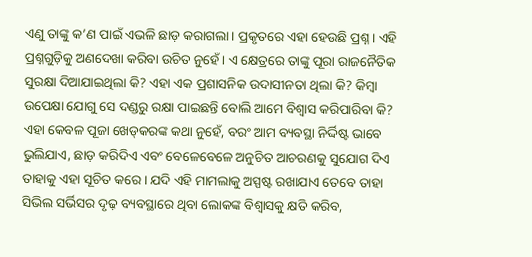ଏଣୁ ତାଙ୍କୁ କ’ଣ ପାଇଁ ଏଭଳି ଛାଡ଼ କରାଗଲା। ପ୍ରକୃତରେ ଏହା ହେଉଛି ପ୍ରଶ୍ନ । ଏହି ପ୍ରଶ୍ନଗୁଡ଼ିକୁ ଅଣଦେଖା କରିବା ଉଚିତ ନୁହେଁ। ଏ କ୍ଷେତ୍ରରେ ତାଙ୍କୁ ପୂରା ରାଜନୈତିକ ସୁରକ୍ଷା ଦିଆଯାଇଥିଲା କି? ଏହା ଏକ ପ୍ରଶାସନିକ ଉଦାସୀନତା ଥିଲା କି? କିମ୍ବା ଉପେକ୍ଷା ଯୋଗୁ ସେ ଦଣ୍ଡରୁ ରକ୍ଷା ପାଇଛନ୍ତି ବୋଲି ଆମେ ବିଶ୍ୱାସ କରିପାରିବା କି? ଏହା କେବଳ ପୂଜା ଖେଡ୍‌କରଙ୍କ କଥା ନୁହେଁ, ବରଂ ଆମ ବ୍ୟବସ୍ଥା ନିର୍ଦ୍ଦିଷ୍ଟ ଭାବେ ଭୁଲିଯାଏ, ଛାଡ଼ କରିଦିଏ ଏବଂ ବେଳେବେଳେ ଅନୁଚିତ ଆଚରଣକୁ ସୁଯୋଗ ଦିଏ ତାହାକୁ ଏହା ସୂଚିତ କରେ। ଯଦି ଏହି ମାମଲାକୁ ଅସ୍ପଷ୍ଟ ରଖାଯାଏ ତେବେ ତାହା ସିଭିଲ ସର୍ଭିସର ଦୃଢ଼ ବ୍ୟବସ୍ଥାରେ ଥିବା ଲୋକଙ୍କ ବିଶ୍ୱାସକୁ କ୍ଷତି କରିବ,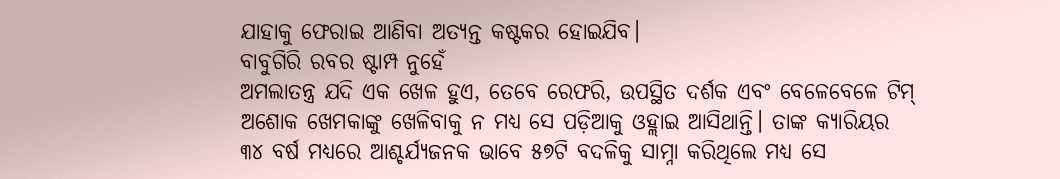ଯାହାକୁ ଫେରାଇ ଆଣିବା ଅତ୍ୟନ୍ତ କଷ୍ଟକର ହୋଇଯିବ।
ବାବୁଗିରି ରବର ଷ୍ଟାମ୍ପ ନୁହେଁ
ଅମଲାତନ୍ତ୍ର ଯଦି ଏକ ଖେଳ ହୁଏ, ତେବେ ରେଫରି, ଉପସ୍ଥିତ ଦର୍ଶକ ଏବଂ ବେଳେବେଳେ ଟିମ୍‌ ଅଶୋକ ଖେମକାଙ୍କୁ ଖେଳିବାକୁ ନ ମଧ୍ୟ ସେ ପଡ଼ିଆକୁ ଓହ୍ଲାଇ ଆସିଥାନ୍ତି। ତାଙ୍କ କ୍ୟାରିୟର ୩୪ ବର୍ଷ ମଧ୍ୟରେ ଆଶ୍ଚର୍ଯ୍ୟଜନକ ଭାବେ ୫୭ଟି ବଦଳିକୁ ସାମ୍ନା କରିଥିଲେ ମଧ୍ୟ ସେ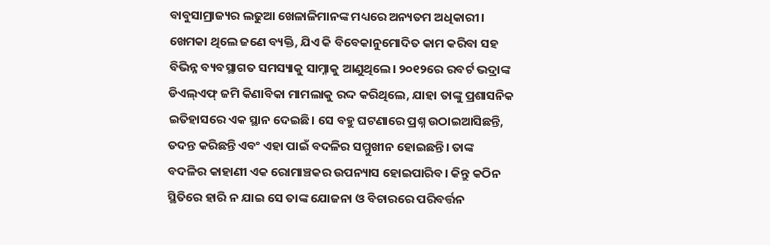ବାବୁସାମ୍ରାଜ୍ୟର ଲଢୁଆ ଖେଳାଳିମାନଙ୍କ ମଧ୍ୟରେ ଅନ୍ୟତମ ଅଧିକାରୀ। ଖେମକା ଥିଲେ ଜଣେ ବ୍ୟକ୍ତି, ଯିଏ କି ବିବେକାନୁମୋଦିତ କାମ କରିବା ସହ ବିଭିନ୍ନ ବ୍ୟବସ୍ଥାଗତ ସମସ୍ୟାକୁ ସାମ୍ନାକୁ ଆଣୁଥିଲେ। ୨୦୧୨ରେ ରବର୍ଟ ଭଦ୍ରାଙ୍କ ଡିଏଲ୍‌ଏଫ୍‌ ଜମି କିଣାବିକା ମାମଲାକୁ ରଦ୍ଦ କରିଥିଲେ, ଯାହା ତାଙ୍କୁ ପ୍ରଶାସନିକ ଇତିହାସରେ ଏକ ସ୍ଥାନ ଦେଇଛି। ସେ ବହୁ ଘଟଣାରେ ପ୍ରଶ୍ନ ଉଠାଇଆସିଛନ୍ତି, ତଦନ୍ତ କରିଛନ୍ତି ଏବଂ ଏହା ପାଇଁ ବଦଳିର ସମ୍ମୁଖୀନ ହୋଇଛନ୍ତି। ତାଙ୍କ ବଦଳିର କାହାଣୀ ଏକ ରୋମାଞ୍ଚକର ଉପନ୍ୟାସ ହୋଇପାରିବ। କିନ୍ତୁ କଠିନ ସ୍ଥିତିରେ ହାରି ନ ଯାଇ ସେ ତାଙ୍କ ଯୋଜନା ଓ ବିଚାରରେ ପରିବର୍ତ୍ତନ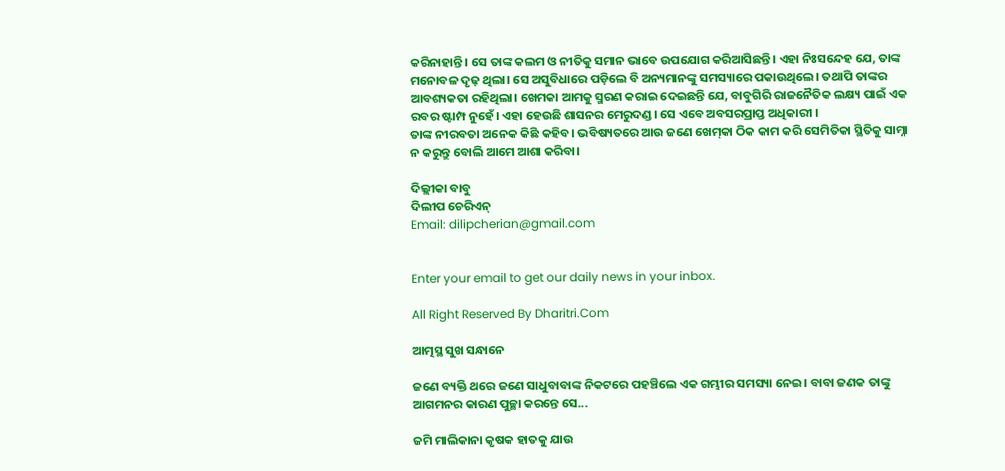କରିନାହାନ୍ତି। ସେ ତାଙ୍କ କଲମ ଓ ନୀତିକୁ ସମାନ ଭାବେ ଉପଯୋଗ କରିଆସିଛନ୍ତି। ଏହା ନିଃସନ୍ଦେହ ଯେ, ତାଙ୍କ ମନୋବଳ ଦୃଢ଼ ଥିଲା। ସେ ଅସୁବିଧାରେ ପଡ଼ିଲେ ବି ଅନ୍ୟମାନଙ୍କୁ ସମସ୍ୟାରେ ପକାଉଥିଲେ। ତଥାପି ତାଙ୍କର ଆବଶ୍ୟକତା ରହିଥିଲା। ଖେମକା ଆମକୁ ସ୍ମରଣ କରାଇ ଦେଇଛନ୍ତି ଯେ, ବାବୁଗିରି ରାଜନୈତିକ ଲକ୍ଷ୍ୟ ପାଇଁ ଏକ ରବର ଷ୍ଟାମ୍ପ ନୁହେଁ। ଏହା ହେଉଛି ଶାସନର ମେରୁଦଣ୍ଡ। ସେ ଏବେ ଅବସରପ୍ରାପ୍ତ ଅଧିକାରୀ ।
ତାଙ୍କ ନୀରବତା ଅନେକ କିଛି କହିବ। ଭବିଷ୍ୟତରେ ଆଉ ଜଣେ ଖେମ୍‌କା ଠିକ କାମ କରି ସେମିତିକା ସ୍ଥିତିକୁ ସାମ୍ନା ନ କରୁନ୍ତୁ ବୋଲି ଆମେ ଆଶା କରିବା।

ଦିଲ୍ଲୀକା ବାବୁ
ଦିଲୀପ ଚେରିଏନ୍‌
Email: dilipcherian@gmail.com


Enter your email to get our daily news in your inbox.

All Right Reserved By Dharitri.Com

ଆତ୍ମସ୍ଥ ସୁଖ ସନ୍ଧାନେ

ଜଣେ ବ୍ୟକ୍ତି ଥରେ ଜଣେ ସାଧୁବାବାଙ୍କ ନିକଟରେ ପହଞ୍ଚିଲେ ଏକ ଗମ୍ଭୀର ସମସ୍ୟା ନେଇ। ବାବା ଜଣକ ତାଙ୍କୁ ଆଗମନର କାରଣ ପୁଚ୍ଛା କରନ୍ତେ ସେ...

ଜମି ମାଲିକାନା କୃଷକ ହାତକୁ ଯାଉ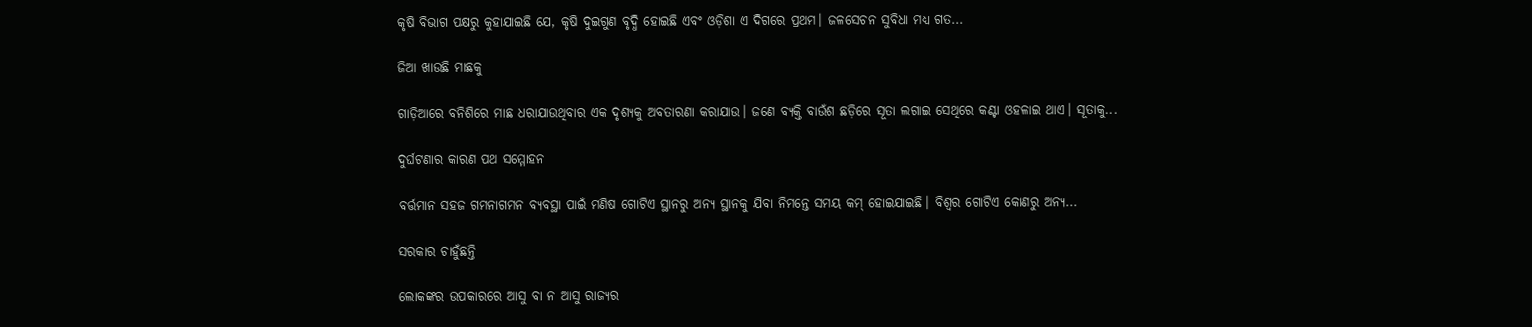କୃଷି ବିଭାଗ ପକ୍ଷରୁ କୁହାଯାଇଛି ଯେ, କୃଷି ଦୁଇଗୁଣ ବୃଦ୍ଧି ହୋଇଛି ଏବଂ ଓଡ଼ିଶା ଏ ଦିଗରେ ପ୍ରଥମ। ଜଳସେଚନ ସୁବିଧା ମଧ୍ୟ ଗତ...

ଜିଆ ଖାଉଛି ମାଛକୁ

ଗାଡ଼ିଆରେ ବନିଶିରେ ମାଛ ଧରାଯାଉଥିବାର ଏକ ଦୃଶ୍ୟକୁ ଅବତାରଣା କରାଯାଉ। ଜଣେ ବ୍ୟକ୍ତି ବାଉଁଶ ଛଡ଼ିରେ ସୂତା ଲଗାଇ ସେଥିରେ କଣ୍ଟା ଓହଳାଇ ଥାଏ। ସୂତାକୁ...

ଦୁର୍ଘଟଣାର କାରଣ ପଥ ସମ୍ମୋହନ

ବର୍ତ୍ତମାନ ସହଜ ଗମନାଗମନ ବ୍ୟବସ୍ଥା ପାଇଁ ମଣିଷ ଗୋଟିଏ ସ୍ଥାନରୁ ଅନ୍ୟ ସ୍ଥାନକୁ ଯିବା ନିମନ୍ତେ ସମୟ କମ୍‌ ହୋଇଯାଇଛି। ବିଶ୍ୱର ଗୋଟିଏ କୋଣରୁ ଅନ୍ୟ...

ସରକାର ଚାହୁଁଛନ୍ତି

ଲୋକଙ୍କର ଉପକାରରେ ଆସୁ ବା ନ ଆସୁ ରାଜ୍ୟର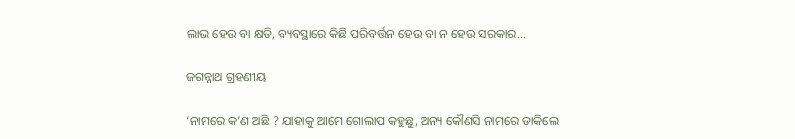ଲାଭ ହେଉ ବା କ୍ଷତି, ବ୍ୟବସ୍ଥାରେ କିଛି ପରିବର୍ତ୍ତନ ହେଉ ବା ନ ହେଉ ସରକାର...

ଜଗନ୍ନାଥ ଗ୍ରହଣୀୟ

‘ନାମରେ କ’ଣ ଅଛି ? ଯାହାକୁ ଆମେ ଗୋଲାପ କହୁଛୁ, ଅନ୍ୟ କୌଣସି ନାମରେ ଡାକିଲେ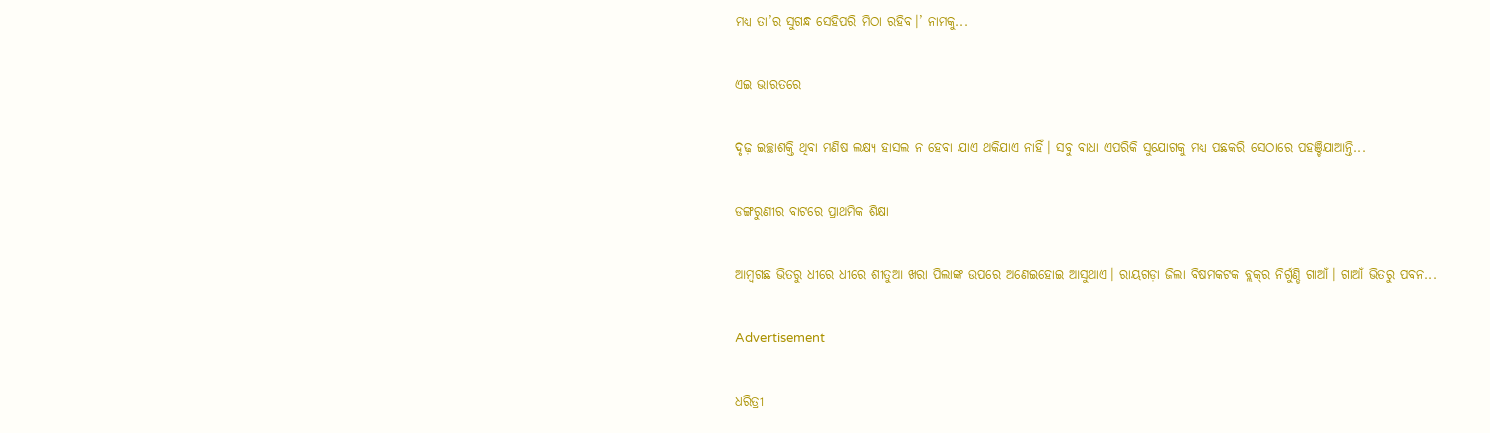ମଧ୍ୟ ତା’ର ସୁଗନ୍ଧ ସେହିପରି ମିଠା ରହିବ।’ ନାମକୁ...

ଏଇ ଭାରତରେ

ଦୃଢ଼ ଇଚ୍ଛାଶକ୍ତି ଥିବା ମଣିଷ ଲକ୍ଷ୍ୟ ହାସଲ ନ ହେବା ଯାଏ ଥକିଯାଏ ନାହିଁ। ସବୁ ବାଧା ଏପରିକି ସୁଯୋଗକୁ ମଧ୍ୟ ପଛକରି ସେଠାରେ ପହଞ୍ଚିଯାଆନ୍ତି...

ଡଙ୍ଗରୁଣୀର ବାଟରେ ପ୍ରାଥମିକ ଶିକ୍ଷା

ଆମ୍ବଗଛ ଭିତରୁ ଧୀରେ ଧୀରେ ଶୀତୁଆ ଖରା ପିଲାଙ୍କ ଉପରେ ଅଣେଇହୋଇ ଆସୁଥାଏ। ରାୟଗଡ଼ା ଜିଲା ବିଷମକଟକ ବ୍ଲକ୍‌ର ନିର୍ଗୁଣ୍ଡି ଗାଆଁ। ଗାଆଁ ଭିତରୁ ପବନ...

Advertisement

ଧରିତ୍ରୀ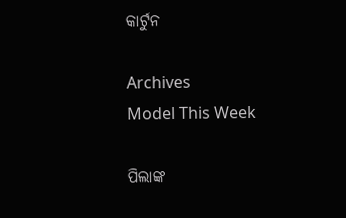କାର୍ଟୁନ

Archives
Model This Week

ପିଲାଙ୍କ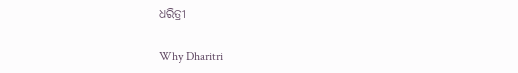ଧରିତ୍ରୀ

Why Dharitri